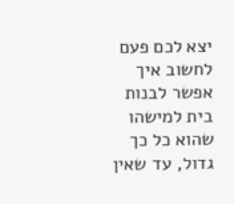יצא לכם פעם לחשוב איך אפשר לבנות בית למישהו שהוא כל כך גדול, עד שאין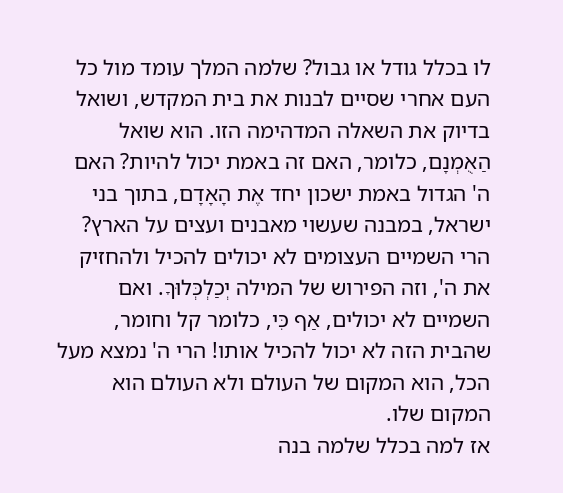לו בכלל גודל או גבול? שלמה המלך עומד מול כל העם אחרי שסיים לבנות את בית המקדש, ושואל בדיוק את השאלה המדהימה הזו. הוא שואל הַאֻמְנָם, כלומר, האם זה באמת יכול להיות? האם ה' הגדול באמת ישכון יחד אֶת הָאָדָם, בתוך בני ישראל, במבנה שעשוי מאבנים ועצים על הארץ?
הרי השמיים העצומים לא יכולים להכיל ולהחזיק את ה', וזה הפירוש של המילה יְכַלְכְּלוּךָ. ואם השמיים לא יכולים, אַף כִּי, כלומר קל וחומר, שהבית הזה לא יכול להכיל אותו! הרי ה' נמצא מעל הכל, הוא המקום של העולם ולא העולם הוא המקום שלו.
אז למה בכלל שלמה בנה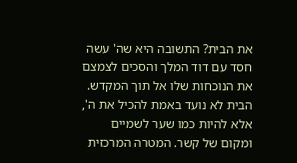את הבית? התשובה היא שה' עשה חסד עם דוד המלך והסכים לצמצם את הנוכחות שלו אל תוך המקדש. הבית לא נועד באמת להכיל את ה', אלא להיות כמו שער לשמיים ומקום של קשר. המטרה המרכזית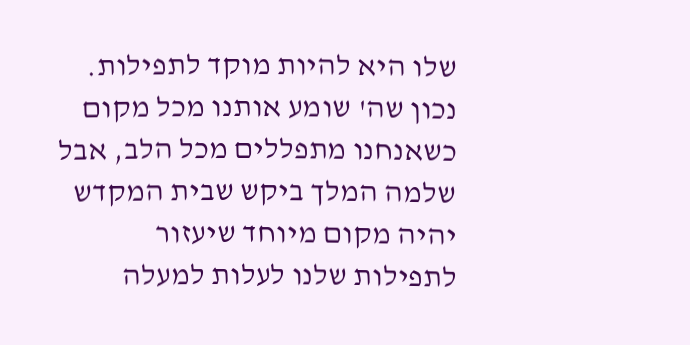שלו היא להיות מוקד לתפילות. נכון שה' שומע אותנו מכל מקום כשאנחנו מתפללים מכל הלב, אבל שלמה המלך ביקש שבית המקדש יהיה מקום מיוחד שיעזור לתפילות שלנו לעלות למעלה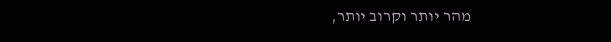מהר יותר וקרוב יותר,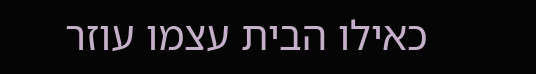כאילו הבית עצמו עוזר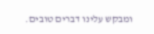ומבקש עלינו דברים טובים.